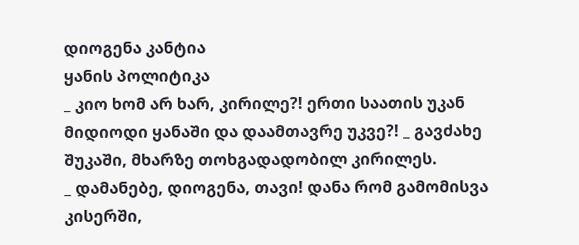დიოგენა კანტია
ყანის პოლიტიკა
_ კიო ხომ არ ხარ, კირილე?! ერთი საათის უკან მიდიოდი ყანაში და დაამთავრე უკვე?! _ გავძახე შუკაში, მხარზე თოხგადადობილ კირილეს.
_ დამანებე, დიოგენა, თავი! დანა რომ გამომისვა კისერში,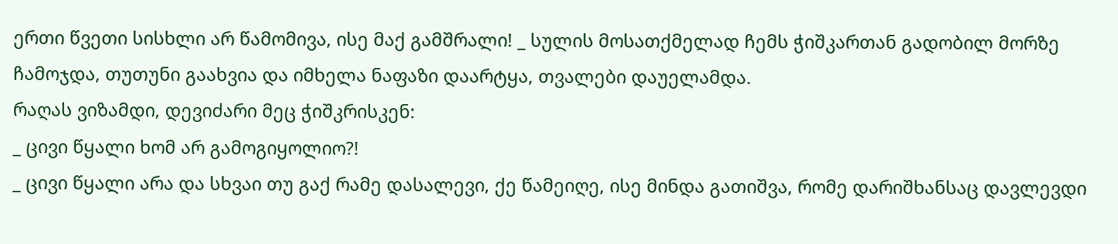ერთი წვეთი სისხლი არ წამომივა, ისე მაქ გამშრალი! _ სულის მოსათქმელად ჩემს ჭიშკართან გადობილ მორზე ჩამოჯდა, თუთუნი გაახვია და იმხელა ნაფაზი დაარტყა, თვალები დაუელამდა.
რაღას ვიზამდი, დევიძარი მეც ჭიშკრისკენ:
_ ცივი წყალი ხომ არ გამოგიყოლიო?!
_ ცივი წყალი არა და სხვაი თუ გაქ რამე დასალევი, ქე წამეიღე, ისე მინდა გათიშვა, რომე დარიშხანსაც დავლევდი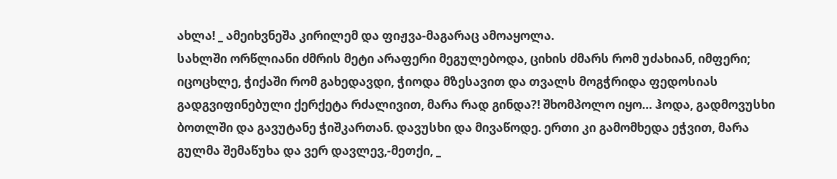ახლა! _ ამეიხვნეშა კირილემ და ფიჟვა-მაგარაც ამოაყოლა.
სახლში ორწლიანი ძმრის მეტი არაფერი მეგულებოდა, ციხის ძმარს რომ უძახიან, იმფერი; იცოცხლე, ჭიქაში რომ გახედავდი, ჭიოდა მზესავით და თვალს მოგჭრიდა ფედოსიას გადგვიფინებული ქერქეტა რძალივით, მარა რად გინდა?! შხომპოლო იყო… ჰოდა, გადმოვუსხი ბოთლში და გავუტანე ჭიშკართან. დავუსხი და მივაწოდე. ერთი კი გამომხედა ეჭვით, მარა გულმა შემაწუხა და ვერ დავლევ,-მეთქი, _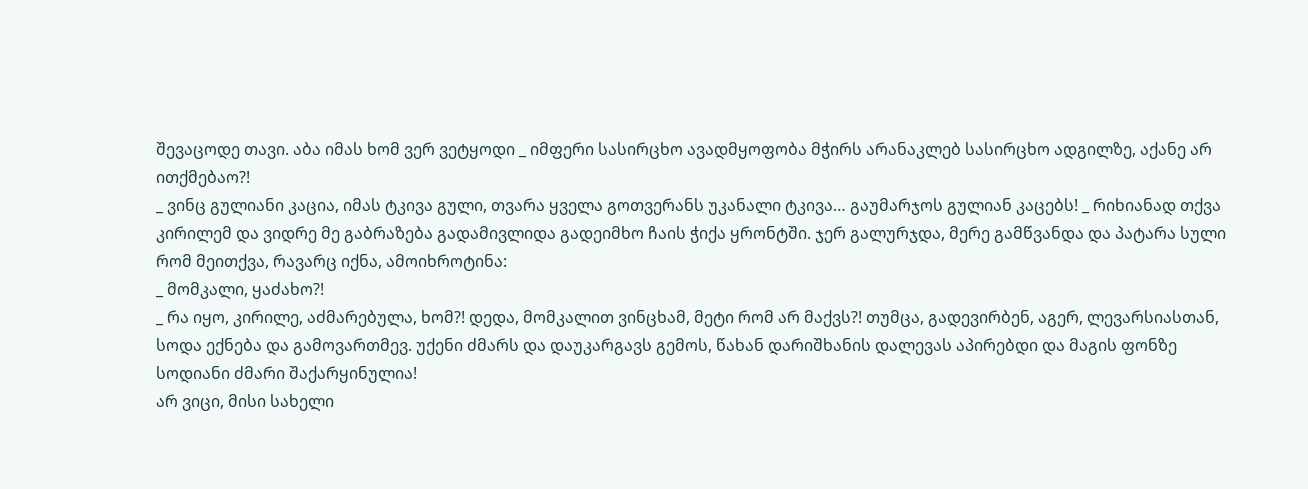შევაცოდე თავი. აბა იმას ხომ ვერ ვეტყოდი _ იმფერი სასირცხო ავადმყოფობა მჭირს არანაკლებ სასირცხო ადგილზე, აქანე არ ითქმებაო?!
_ ვინც გულიანი კაცია, იმას ტკივა გული, თვარა ყველა გოთვერანს უკანალი ტკივა… გაუმარჯოს გულიან კაცებს! _ რიხიანად თქვა კირილემ და ვიდრე მე გაბრაზება გადამივლიდა გადეიმხო ჩაის ჭიქა ყრონტში. ჯერ გალურჯდა, მერე გამწვანდა და პატარა სული რომ მეითქვა, რავარც იქნა, ამოიხროტინა:
_ მომკალი, ყაძახო?!
_ რა იყო, კირილე, აძმარებულა, ხომ?! დედა, მომკალით ვინცხამ, მეტი რომ არ მაქვს?! თუმცა, გადევირბენ, აგერ, ლევარსიასთან, სოდა ექნება და გამოვართმევ. უქენი ძმარს და დაუკარგავს გემოს, წახან დარიშხანის დალევას აპირებდი და მაგის ფონზე სოდიანი ძმარი შაქარყინულია!
არ ვიცი, მისი სახელი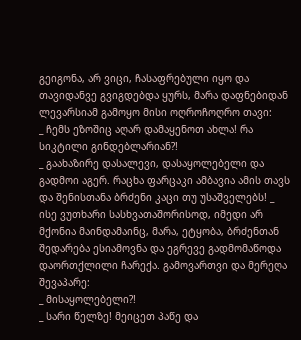გეიგონა, არ ვიცი, ჩასაფრებული იყო და თავიდანვე გვიგდებდა ყურს, მარა დაფნებიდან ლევარსიამ გამოყო მისი ოღროჩოღრო თავი:
_ ჩემს ეზოშიც აღარ დამაყენოთ ახლა! რა სიკტილი გინდებლარიან?!
_ გაახაზირე დასალევი, დასაყოლებელი და გადმოი აგერ. რაცხა ფარცაკი ამბავია ამის თავს და შენისთანა ბრძენი კაცი თუ უსაშველებს! _ ისე ვუთხარი სასხვათაშორისოდ, იმედი არ მქონია მაინდამაინც, მარა, ეტყობა, ბრძენთან შედარება ესიამოვნა და ეგრევე გადმომაწოდა დაორთქლილი ჩარექა. გამოვართვი და მერეღა შევაპარე:
_ მისაყოლებელი?!
_ სარი წელზე! მეიცეთ პაწე და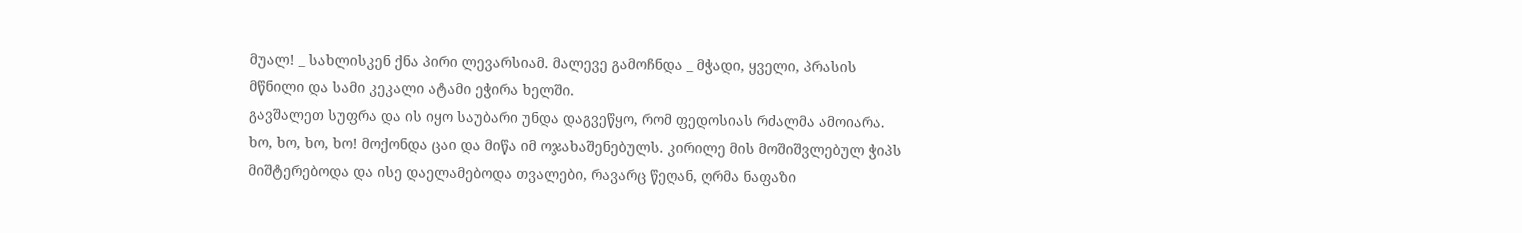მუალ! _ სახლისკენ ქნა პირი ლევარსიამ. მალევე გამოჩნდა _ მჭადი, ყველი, პრასის მწნილი და სამი კეკალი ატამი ეჭირა ხელში.
გავშალეთ სუფრა და ის იყო საუბარი უნდა დაგვეწყო, რომ ფედოსიას რძალმა ამოიარა. ხო, ხო, ხო, ხო! მოქონდა ცაი და მიწა იმ ოჯახაშენებულს. კირილე მის მოშიშვლებულ ჭიპს მიშტერებოდა და ისე დაელამებოდა თვალები, რავარც წეღან, ღრმა ნაფაზი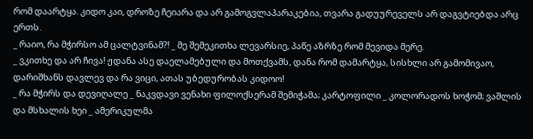რომ დაარტყა. კიდო კაი, დროზე ჩეიარა და არ გამოგვლაპარაკებია, თვარა გადუურეველს არ დაგვტიებდა არც ერთს.
_ რაიო, რა მჭირსო ამ ცალტვინამ?! _ მე შემეკითხა ლევარსიე, პაწე აზრზე რომ მევიდა მერე.
_ ვკითხე და არ ჩივა! ჟდანა ასე დაელამებული და მოთქვამს, დანა რომ დამარტყა, სისხლი არ გამომივაო, დარიშხანს დავლევ და რა ვიცი, ათას უბედურობას კიდოო!
_ რა მჭირს და დევიღალე _ ნაკვდავი ვენახი ფილოქსერამ შემიჭამა; კარტოფილი _ კოლორადოს ხოჭომ; ვაშლის და მსხალის ხეი _ ამერიკულმა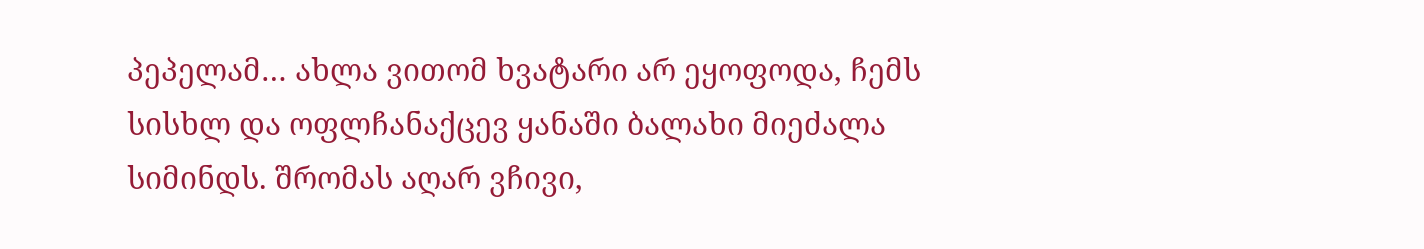პეპელამ… ახლა ვითომ ხვატარი არ ეყოფოდა, ჩემს სისხლ და ოფლჩანაქცევ ყანაში ბალახი მიეძალა სიმინდს. შრომას აღარ ვჩივი,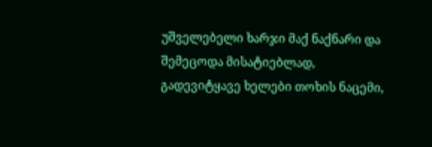უშველებელი ხარჯი მაქ ნაქნარი და შემეცოდა მისატიებლად, გადევიტყავე ხელები თოხის ნაცემი,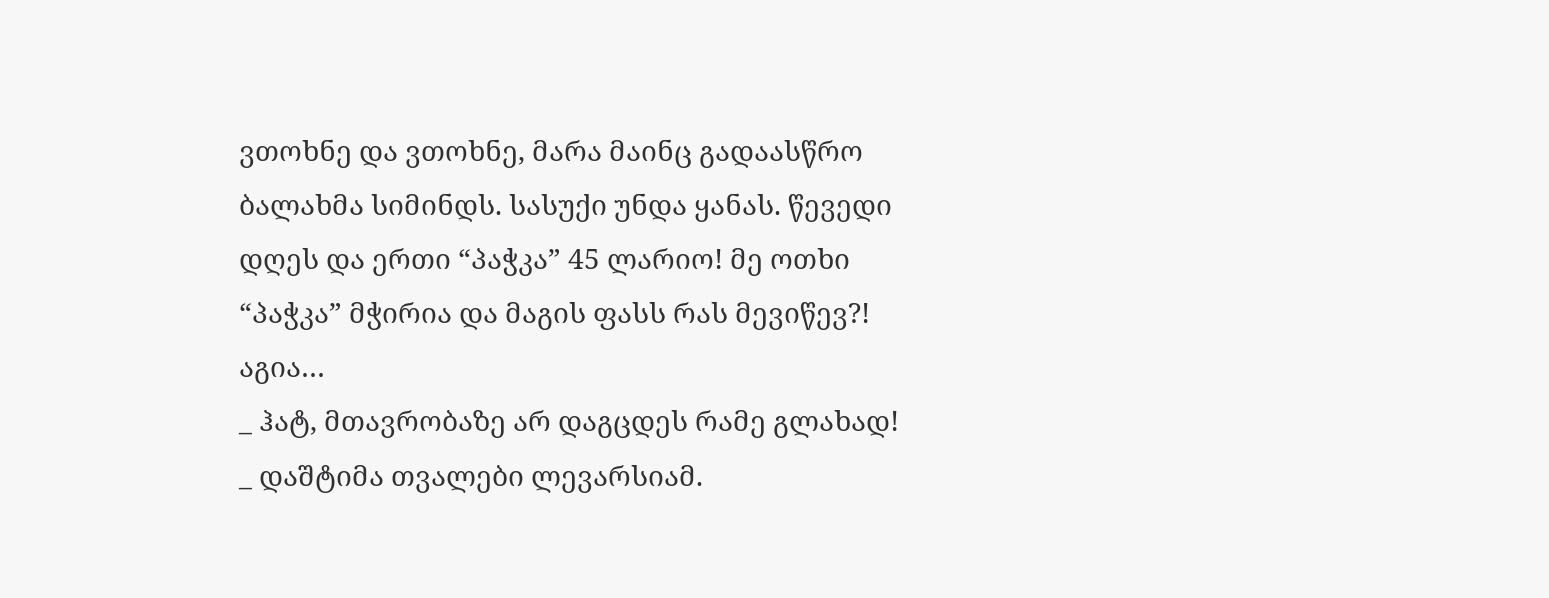ვთოხნე და ვთოხნე, მარა მაინც გადაასწრო ბალახმა სიმინდს. სასუქი უნდა ყანას. წევედი დღეს და ერთი “პაჭკა” 45 ლარიო! მე ოთხი “პაჭკა” მჭირია და მაგის ფასს რას მევიწევ?! აგია…
_ ჰატ, მთავრობაზე არ დაგცდეს რამე გლახად! _ დაშტიმა თვალები ლევარსიამ.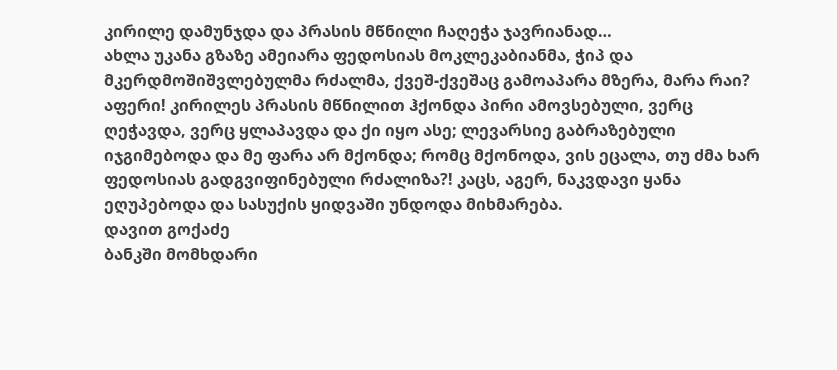კირილე დამუნჯდა და პრასის მწნილი ჩაღეჭა ჯავრიანად…
ახლა უკანა გზაზე ამეიარა ფედოსიას მოკლეკაბიანმა, ჭიპ და მკერდმოშიშვლებულმა რძალმა, ქვეშ-ქვეშაც გამოაპარა მზერა, მარა რაი? აფერი! კირილეს პრასის მწნილით ჰქონდა პირი ამოვსებული, ვერც ღეჭავდა, ვერც ყლაპავდა და ქი იყო ასე; ლევარსიე გაბრაზებული იჯგიმებოდა და მე ფარა არ მქონდა; რომც მქონოდა, ვის ეცალა, თუ ძმა ხარ ფედოსიას გადგვიფინებული რძალიზა?! კაცს, აგერ, ნაკვდავი ყანა ეღუპებოდა და სასუქის ყიდვაში უნდოდა მიხმარება.
დავით გოქაძე
ბანკში მომხდარი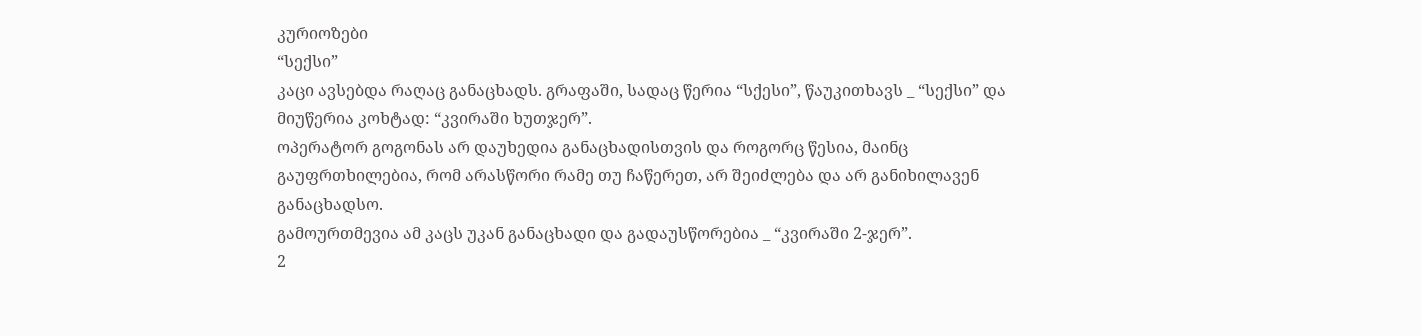კურიოზები
“სექსი”
კაცი ავსებდა რაღაც განაცხადს. გრაფაში, სადაც წერია “სქესი”, წაუკითხავს _ “სექსი” და მიუწერია კოხტად: “კვირაში ხუთჯერ”.
ოპერატორ გოგონას არ დაუხედია განაცხადისთვის და როგორც წესია, მაინც გაუფრთხილებია, რომ არასწორი რამე თუ ჩაწერეთ, არ შეიძლება და არ განიხილავენ განაცხადსო.
გამოურთმევია ამ კაცს უკან განაცხადი და გადაუსწორებია _ “კვირაში 2-ჯერ”.
2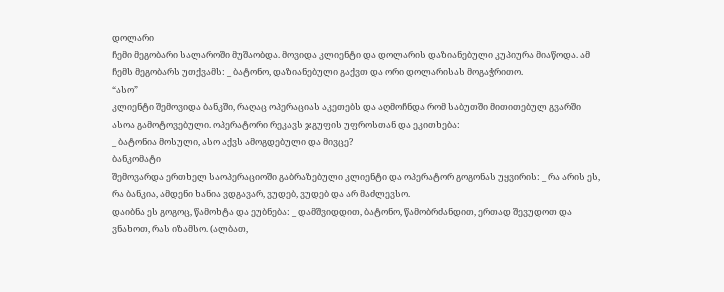დოლარი
ჩემი მეგობარი სალაროში მუშაობდა. მოვიდა კლიენტი და დოლარის დაზიანებული კუპიურა მიაწოდა. ამ ჩემს მეგობარს უთქვამს: _ ბატონო, დაზიანებული გაქვთ და ორი დოლარისას მოგაჭრითო.
“ასო”
კლიენტი შემოვიდა ბანკში, რაღაც ოპერაციას აკეთებს და აღმოჩნდა რომ საბუთში მითითებულ გვარში ასოა გამოტოვებული. ოპერატორი რეკავს ჯგუფის უფროსთან და ეკითხება:
_ ბატონია მოსული, ასო აქვს ამოგდებული და მივცე?
ბანკომატი
შემოვარდა ერთხელ საოპერაციოში გაბრაზებული კლიენტი და ოპერატორ გოგონას უყვირის: _ რა არის ეს, რა ბანკია, ამდენი ხანია ვდგავარ, ვუდებ, ვუდებ და არ მაძლევსო.
დაიბნა ეს გოგოც, წამოხტა და ეუბნება: _ დამშვიდდით, ბატონო, წამობრძანდით, ერთად შევუდოთ და ვნახოთ, რას იზამსო. (ალბათ,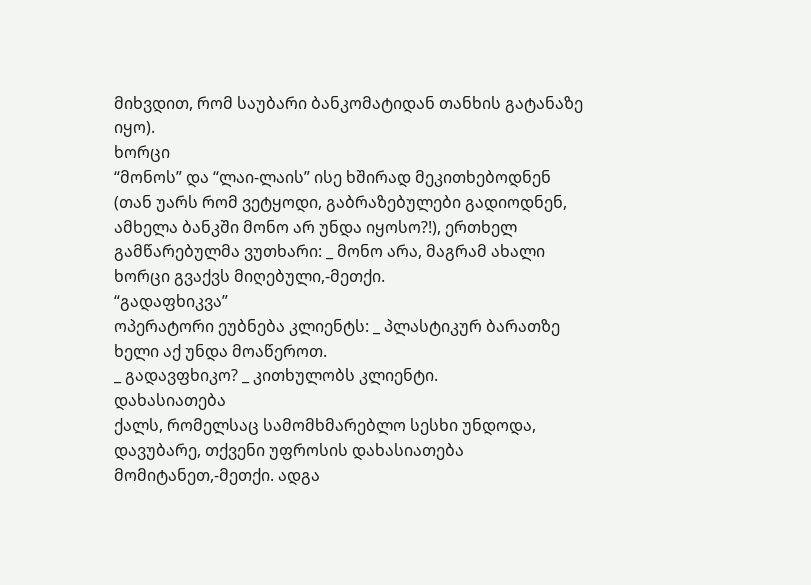მიხვდით, რომ საუბარი ბანკომატიდან თანხის გატანაზე იყო).
ხორცი
“მონოს” და “ლაი-ლაის” ისე ხშირად მეკითხებოდნენ (თან უარს რომ ვეტყოდი, გაბრაზებულები გადიოდნენ, ამხელა ბანკში მონო არ უნდა იყოსო?!), ერთხელ გამწარებულმა ვუთხარი: _ მონო არა, მაგრამ ახალი ხორცი გვაქვს მიღებული,-მეთქი.
“გადაფხიკვა”
ოპერატორი ეუბნება კლიენტს: _ პლასტიკურ ბარათზე ხელი აქ უნდა მოაწეროთ.
_ გადავფხიკო? _ კითხულობს კლიენტი.
დახასიათება
ქალს, რომელსაც სამომხმარებლო სესხი უნდოდა, დავუბარე, თქვენი უფროსის დახასიათება მომიტანეთ,-მეთქი. ადგა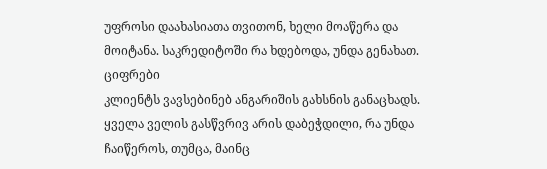უფროსი დაახასიათა თვითონ, ხელი მოაწერა და მოიტანა. საკრედიტოში რა ხდებოდა, უნდა გენახათ.
ციფრები
კლიენტს ვავსებინებ ანგარიშის გახსნის განაცხადს. ყველა ველის გასწვრივ არის დაბეჭდილი, რა უნდა ჩაიწეროს, თუმცა, მაინც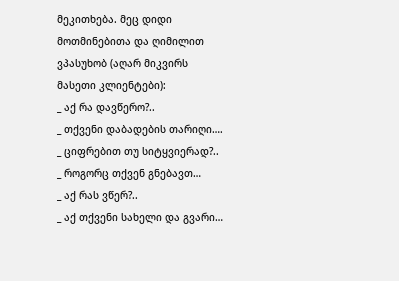მეკითხება. მეც დიდი მოთმინებითა და ღიმილით ვპასუხობ (აღარ მიკვირს მასეთი კლიენტები):
_ აქ რა დავწერო?..
_ თქვენი დაბადების თარიღი….
_ ციფრებით თუ სიტყვიერად?..
_ როგორც თქვენ გნებავთ…
_ აქ რას ვწერ?..
_ აქ თქვენი სახელი და გვარი…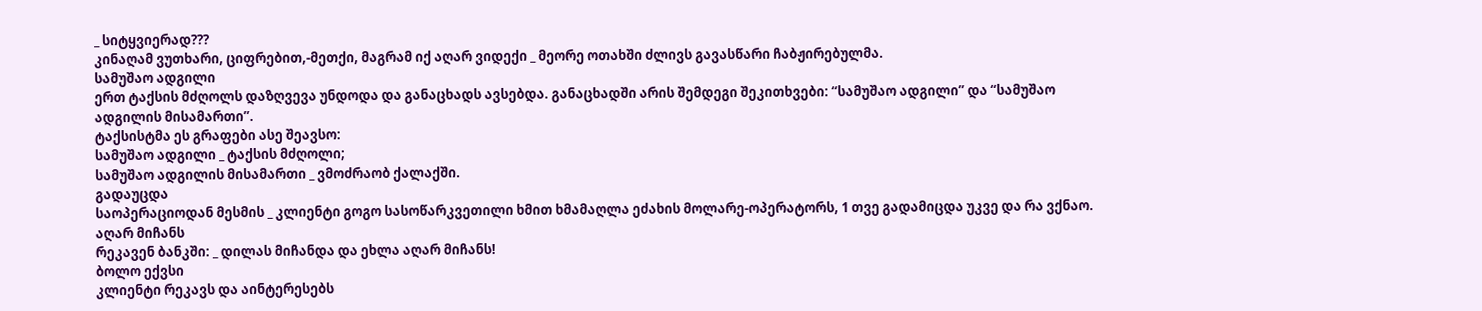_ სიტყვიერად???
კინაღამ ვუთხარი, ციფრებით,-მეთქი, მაგრამ იქ აღარ ვიდექი _ მეორე ოთახში ძლივს გავასწარი ჩაბჟირებულმა.
სამუშაო ადგილი
ერთ ტაქსის მძღოლს დაზღვევა უნდოდა და განაცხადს ავსებდა. განაცხადში არის შემდეგი შეკითხვები: “სამუშაო ადგილი” და “სამუშაო ადგილის მისამართი”.
ტაქსისტმა ეს გრაფები ასე შეავსო:
სამუშაო ადგილი _ ტაქსის მძღოლი;
სამუშაო ადგილის მისამართი _ ვმოძრაობ ქალაქში.
გადაუცდა
საოპერაციოდან მესმის _ კლიენტი გოგო სასოწარკვეთილი ხმით ხმამაღლა ეძახის მოლარე-ოპერატორს, 1 თვე გადამიცდა უკვე და რა ვქნაო.
აღარ მიჩანს
რეკავენ ბანკში: _ დილას მიჩანდა და ეხლა აღარ მიჩანს!
ბოლო ექვსი
კლიენტი რეკავს და აინტერესებს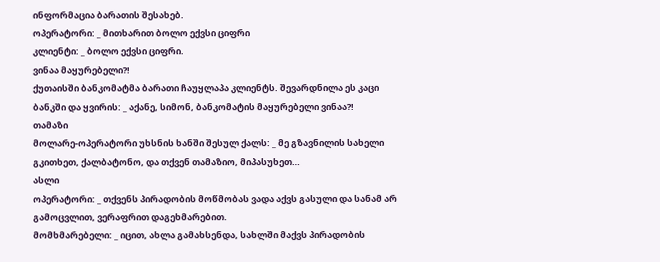ინფორმაცია ბარათის შესახებ.
ოპერატორი: _ მითხარით ბოლო ექვსი ციფრი
კლიენტი: _ ბოლო ექვსი ციფრი.
ვინაა მაყურებელი?!
ქუთაისში ბანკომატმა ბარათი ჩაუყლაპა კლიენტს. შევარდნილა ეს კაცი ბანკში და ყვირის: _ აქანე, სიმონ, ბანკომატის მაყურებელი ვინაა?!
თამაზი
მოლარე-ოპერატორი უხსნის ხანში შესულ ქალს: _ მე გზავნილის სახელი გკითხეთ, ქალბატონო, და თქვენ თამაზიო, მიპასუხეთ…
ასლი
ოპერატორი: _ თქვენს პირადობის მოწმობას ვადა აქვს გასული და სანამ არ გამოცვლით, ვერაფრით დაგეხმარებით.
მომხმარებელი: _ იცით, ახლა გამახსენდა, სახლში მაქვს პირადობის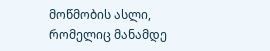მოწმობის ასლი, რომელიც მანამდე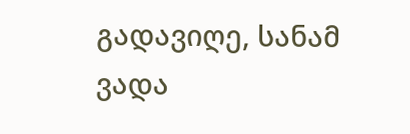გადავიღე, სანამ ვადა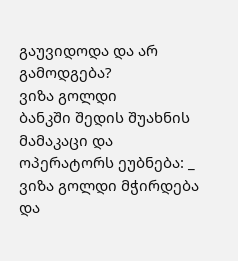გაუვიდოდა და არ გამოდგება?
ვიზა გოლდი
ბანკში შედის შუახნის მამაკაცი და ოპერატორს ეუბნება: _ ვიზა გოლდი მჭირდება და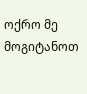ოქრო მე მოგიტანოთ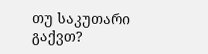თუ საკუთარი გაქვთ?